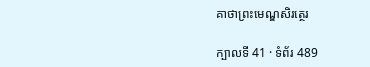គាថាព្រះមេណ្ឌសិរត្ថេរ

ក្បាលទី 41 · ទំព័រ 489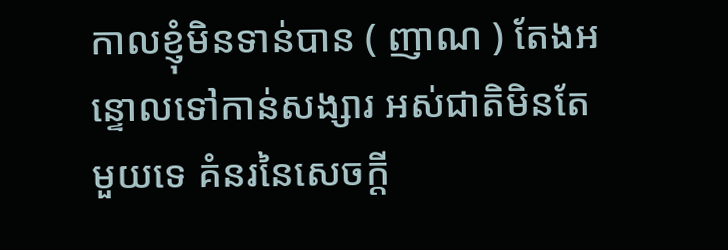កាលខ្ញុំមិនទាន់បាន ( ញាណ ) តែងអន្ទោលទៅកាន់សង្សារ អស់ជាតិមិនតែមួយទេ គំនរនៃសេចក្តី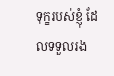ទុក្ខរបស់ខ្ញុំ ដែលទទួលរង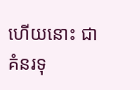ហើយនោះ ជាគំនរទុ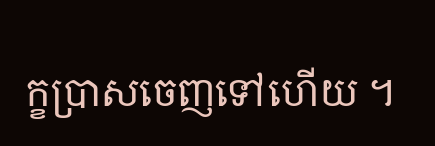ក្ខប្រាសចេញទៅហើយ ។